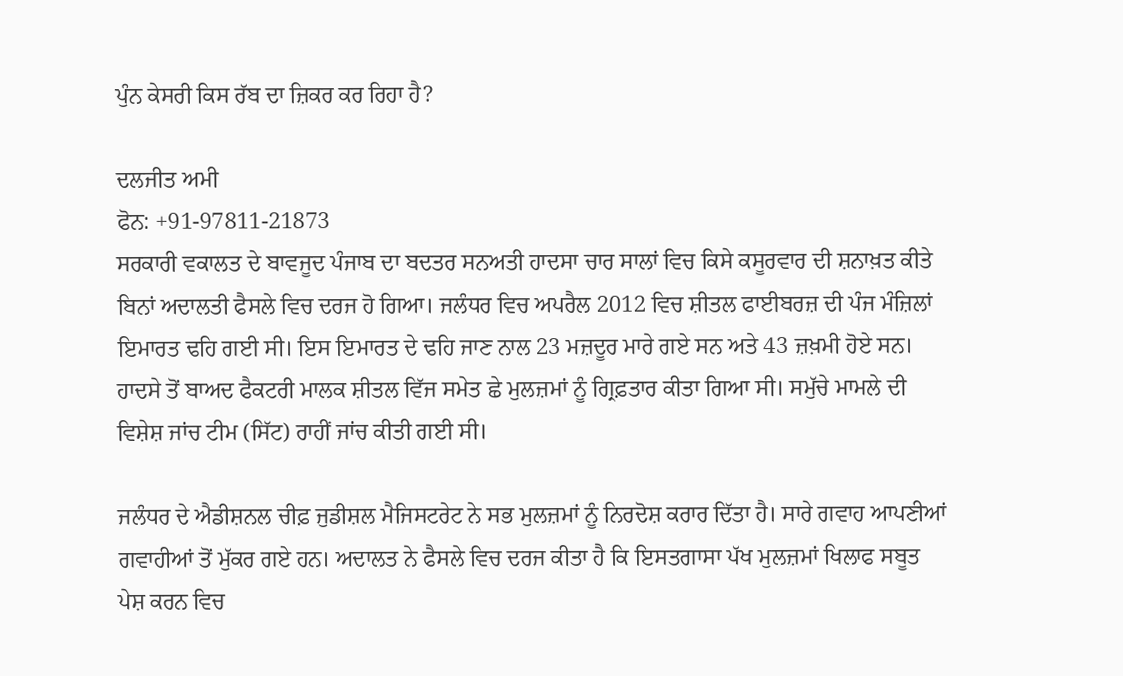ਪੁੰਨ ਕੇਸਰੀ ਕਿਸ ਰੱਬ ਦਾ ਜ਼ਿਕਰ ਕਰ ਰਿਹਾ ਹੈ?

ਦਲਜੀਤ ਅਮੀ
ਫੋਨ: +91-97811-21873
ਸਰਕਾਰੀ ਵਕਾਲਤ ਦੇ ਬਾਵਜੂਦ ਪੰਜਾਬ ਦਾ ਬਦਤਰ ਸਨਅਤੀ ਹਾਦਸਾ ਚਾਰ ਸਾਲਾਂ ਵਿਚ ਕਿਸੇ ਕਸੂਰਵਾਰ ਦੀ ਸ਼ਨਾਖ਼ਤ ਕੀਤੇ ਬਿਨਾਂ ਅਦਾਲਤੀ ਫੈਸਲੇ ਵਿਚ ਦਰਜ ਹੋ ਗਿਆ। ਜਲੰਧਰ ਵਿਚ ਅਪਰੈਲ 2012 ਵਿਚ ਸ਼ੀਤਲ ਫਾਈਬਰਜ਼ ਦੀ ਪੰਜ ਮੰਜ਼ਿਲਾਂ ਇਮਾਰਤ ਢਹਿ ਗਈ ਸੀ। ਇਸ ਇਮਾਰਤ ਦੇ ਢਹਿ ਜਾਣ ਨਾਲ 23 ਮਜ਼ਦੂਰ ਮਾਰੇ ਗਏ ਸਨ ਅਤੇ 43 ਜ਼ਖ਼ਮੀ ਹੋਏ ਸਨ। ਹਾਦਸੇ ਤੋਂ ਬਾਅਦ ਫੈਕਟਰੀ ਮਾਲਕ ਸ਼ੀਤਲ ਵਿੱਜ ਸਮੇਤ ਛੇ ਮੁਲਜ਼ਮਾਂ ਨੂੰ ਗ੍ਰਿਫ਼ਤਾਰ ਕੀਤਾ ਗਿਆ ਸੀ। ਸਮੁੱਚੇ ਮਾਮਲੇ ਦੀ ਵਿਸ਼ੇਸ਼ ਜਾਂਚ ਟੀਮ (ਸਿੱਟ) ਰਾਹੀਂ ਜਾਂਚ ਕੀਤੀ ਗਈ ਸੀ।

ਜਲੰਧਰ ਦੇ ਐਡੀਸ਼ਨਲ ਚੀਫ਼ ਜੁਡੀਸ਼ਲ ਮੈਜਿਸਟਰੇਟ ਨੇ ਸਭ ਮੁਲਜ਼ਮਾਂ ਨੂੰ ਨਿਰਦੋਸ਼ ਕਰਾਰ ਦਿੱਤਾ ਹੈ। ਸਾਰੇ ਗਵਾਹ ਆਪਣੀਆਂ ਗਵਾਹੀਆਂ ਤੋਂ ਮੁੱਕਰ ਗਏ ਹਨ। ਅਦਾਲਤ ਨੇ ਫੈਸਲੇ ਵਿਚ ਦਰਜ ਕੀਤਾ ਹੈ ਕਿ ਇਸਤਗਾਸਾ ਪੱਖ ਮੁਲਜ਼ਮਾਂ ਖਿਲਾਫ ਸਬੂਤ ਪੇਸ਼ ਕਰਨ ਵਿਚ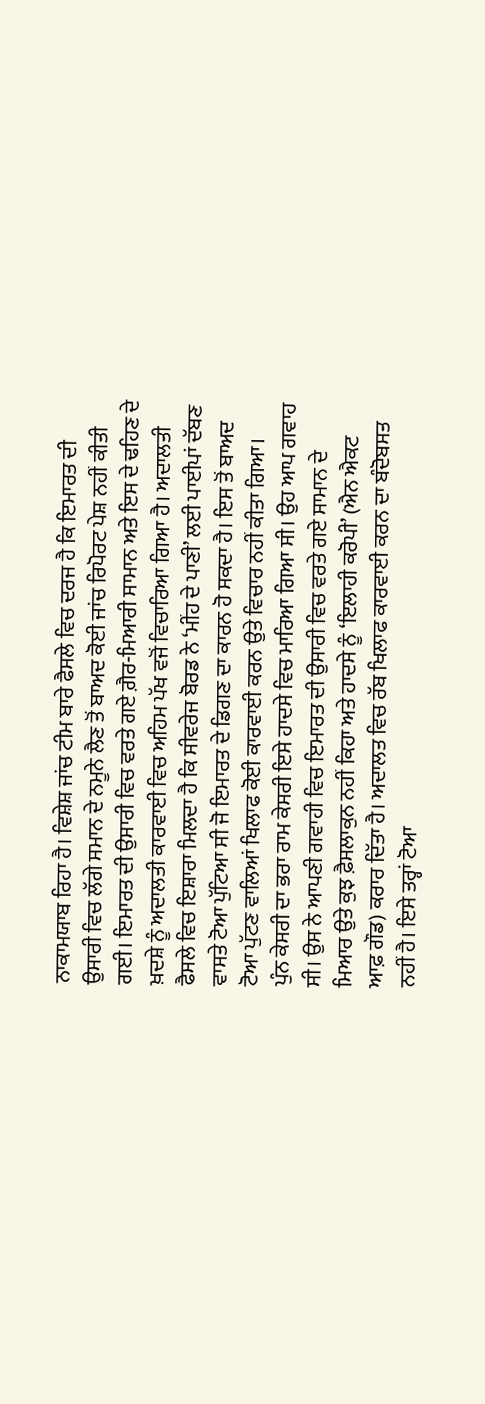ਨਾਕਾਮਯਾਬ ਰਿਹਾ ਹੈ। ਵਿਸ਼ੇਸ਼ ਜਾਂਚ ਟੀਮ ਬਾਰੇ ਫੈਸਲੇ ਵਿਚ ਦਰਜ ਹੈ ਕਿ ਇਮਾਰਤ ਦੀ ਉਸਾਰੀ ਵਿਚ ਲੱਗੇ ਸਮਾਨ ਦੇ ਨਮੂਨੇ ਲੈਣ ਤੋਂ ਬਾਅਦ ਕੋਈ ਜਾਂਚ ਰਿਪੋਰਟ ਪੇਸ਼ ਨਹੀਂ ਕੀਤੀ ਗਈ। ਇਮਾਰਤ ਦੀ ਉਸਾਰੀ ਵਿਚ ਵਰਤੇ ਗਏ ਗ਼ੈਰ-ਮਿਆਰੀ ਸਾਮਾਨ ਅਤੇ ਇਸ ਦੇ ਢਹਿਣ ਦੇ ਖ਼ਦਸ਼ੇ ਨੂੰ ਅਦਾਲਤੀ ਕਾਰਵਾਈ ਵਿਚ ਅਹਿਮ ਪੱਖ ਵਜੋਂ ਵਿਚਾਰਿਆ ਗਿਆ ਹੈ। ਅਦਾਲਤੀ ਫੈਸਲੇ ਵਿਚ ਇਸ਼ਾਰਾ ਮਿਲਦਾ ਹੈ ਕਿ ਸੀਵਰੇਜ ਬੋਰਡ ਨੇ ‘ਮੀਂਹ ਦੇ ਪਾਣੀ’ ਲਈ ਪਾਈਪਾਂ ਦੱਬਣ ਵਾਸਤੇ ਟੋਆ ਪੁੱਟਿਆ ਸੀ ਜੋ ਇਮਾਰਤ ਦੇ ਡਿਗਣ ਦਾ ਕਾਰਨ ਹੋ ਸਕਦਾ ਹੈ। ਇਸ ਤੋਂ ਬਾਅਦ ਟੋਆ ਪੁੱਟਣ ਵਾਲਿਆਂ ਖਿਲਾਫ ਕੋਈ ਕਾਰਵਾਈ ਕਰਨ ਉਤੇ ਵਿਚਾਰ ਨਹੀਂ ਕੀਤਾ ਗਿਆ।
ਪੁੰਨ ਕੇਸਰੀ ਦਾ ਭਰਾ ਰਾਮ ਕੇਸਰੀ ਇਸੇ ਹਾਦਸੇ ਵਿਚ ਮਾਰਿਆ ਗਿਆ ਸੀ। ਉਹ ਆਪ ਗਵਾਹ ਸੀ। ਉਸ ਨੇ ਆਪਣੀ ਗਵਾਹੀ ਵਿਚ ਇਮਾਰਤ ਦੀ ਉਸਾਰੀ ਵਿਚ ਵਰਤੇ ਗਏ ਸਾਮਾਨ ਦੇ ਮਿਆਰ ਉਤੇ ਕੁਝ ਫ਼ੈਸਲਾਕੁਨ ਨਹੀਂ ਕਿਹਾ ਅਤੇ ਹਾਦਸੇ ਨੂੰ ‘ਇਲਾਹੀ ਕਰੋਪੀ’ (ਐਨ ਐਕਟ ਆਫ਼ ਗੌਡ) ਕਰਾਰ ਦਿੱਤਾ ਹੈ। ਅਦਾਲਤ ਵਿਚ ਰੱਬ ਖਿਲਾਫ ਕਾਰਵਾਈ ਕਰਨ ਦਾ ਬੰਦੋਬਸਤ ਨਹੀਂ ਹੈ। ਇਸੇ ਤਰ੍ਹਾਂ ਟੋਆ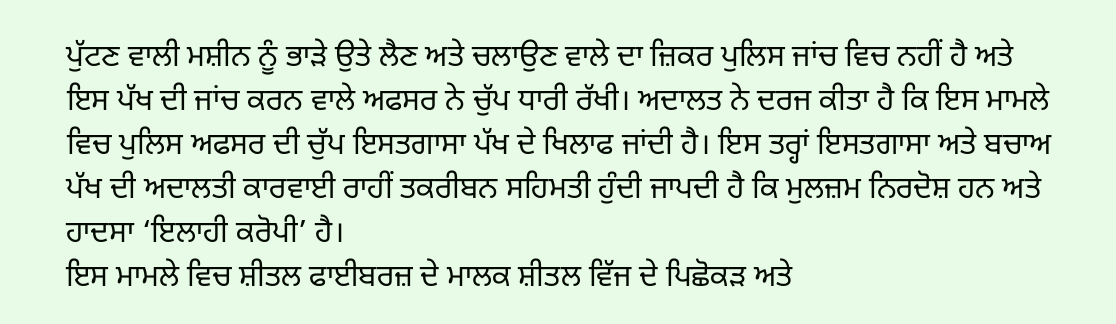ਪੁੱਟਣ ਵਾਲੀ ਮਸ਼ੀਨ ਨੂੰ ਭਾੜੇ ਉਤੇ ਲੈਣ ਅਤੇ ਚਲਾਉਣ ਵਾਲੇ ਦਾ ਜ਼ਿਕਰ ਪੁਲਿਸ ਜਾਂਚ ਵਿਚ ਨਹੀਂ ਹੈ ਅਤੇ ਇਸ ਪੱਖ ਦੀ ਜਾਂਚ ਕਰਨ ਵਾਲੇ ਅਫਸਰ ਨੇ ਚੁੱਪ ਧਾਰੀ ਰੱਖੀ। ਅਦਾਲਤ ਨੇ ਦਰਜ ਕੀਤਾ ਹੈ ਕਿ ਇਸ ਮਾਮਲੇ ਵਿਚ ਪੁਲਿਸ ਅਫਸਰ ਦੀ ਚੁੱਪ ਇਸਤਗਾਸਾ ਪੱਖ ਦੇ ਖਿਲਾਫ ਜਾਂਦੀ ਹੈ। ਇਸ ਤਰ੍ਹਾਂ ਇਸਤਗਾਸਾ ਅਤੇ ਬਚਾਅ ਪੱਖ ਦੀ ਅਦਾਲਤੀ ਕਾਰਵਾਈ ਰਾਹੀਂ ਤਕਰੀਬਨ ਸਹਿਮਤੀ ਹੁੰਦੀ ਜਾਪਦੀ ਹੈ ਕਿ ਮੁਲਜ਼ਮ ਨਿਰਦੋਸ਼ ਹਨ ਅਤੇ ਹਾਦਸਾ ‘ਇਲਾਹੀ ਕਰੋਪੀ’ ਹੈ।
ਇਸ ਮਾਮਲੇ ਵਿਚ ਸ਼ੀਤਲ ਫਾਈਬਰਜ਼ ਦੇ ਮਾਲਕ ਸ਼ੀਤਲ ਵਿੱਜ ਦੇ ਪਿਛੋਕੜ ਅਤੇ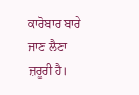ਕਾਰੋਬਾਰ ਬਾਰੇ ਜਾਣ ਲੈਣਾ ਜ਼ਰੂਰੀ ਹੈ।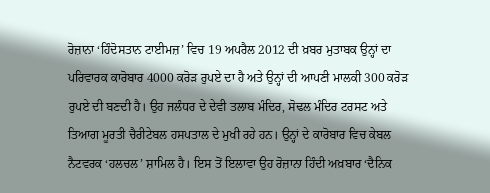ਰੋਜ਼ਾਨਾ ‘ਹਿੰਦੋਸਤਾਨ ਟਾਈਮਜ਼’ ਵਿਚ 19 ਅਪਰੈਲ 2012 ਦੀ ਖ਼ਬਰ ਮੁਤਾਬਕ ਉਨ੍ਹਾਂ ਦਾ ਪਰਿਵਾਰਕ ਕਾਰੋਬਾਰ 4000 ਕਰੋੜ ਰੁਪਏ ਦਾ ਹੈ ਅਤੇ ਉਨ੍ਹਾਂ ਦੀ ਆਪਣੀ ਮਾਲਕੀ 300 ਕਰੋੜ ਰੁਪਏ ਦੀ ਬਣਦੀ ਹੈ। ਉਹ ਜਲੰਧਰ ਦੇ ਦੇਵੀ ਤਲਾਬ ਮੰਦਿਰ, ਸੋਢਲ ਮੰਦਿਰ ਟਰਸਟ ਅਤੇ ਤਿਆਗ ਮੂਰਤੀ ਚੈਰੀਟੇਬਲ ਹਸਪਤਾਲ ਦੇ ਮੁਖੀ ਰਹੇ ਹਨ। ਉਨ੍ਹਾਂ ਦੇ ਕਾਰੋਬਾਰ ਵਿਚ ਕੇਬਲ ਨੈਟਵਰਕ ‘ਹਲਚਲ’ ਸ਼ਾਮਿਲ ਹੈ। ਇਸ ਤੋਂ ਇਲਾਵਾ ਉਹ ਰੋਜ਼ਾਨਾ ਹਿੰਦੀ ਅਖ਼ਬਾਰ ‘ਦੈਨਿਕ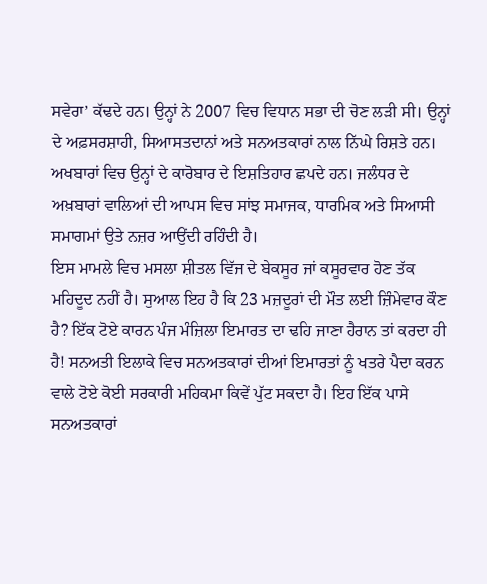ਸਵੇਰਾ’ ਕੱਢਦੇ ਹਨ। ਉਨ੍ਹਾਂ ਨੇ 2007 ਵਿਚ ਵਿਧਾਨ ਸਭਾ ਦੀ ਚੋਣ ਲੜੀ ਸੀ। ਉਨ੍ਹਾਂ ਦੇ ਅਫ਼ਸਰਸ਼ਾਹੀ, ਸਿਆਸਤਦਾਨਾਂ ਅਤੇ ਸਨਅਤਕਾਰਾਂ ਨਾਲ ਨਿੱਘੇ ਰਿਸ਼ਤੇ ਹਨ। ਅਖਬਾਰਾਂ ਵਿਚ ਉਨ੍ਹਾਂ ਦੇ ਕਾਰੋਬਾਰ ਦੇ ਇਸ਼ਤਿਹਾਰ ਛਪਦੇ ਹਨ। ਜਲੰਧਰ ਦੇ ਅਖ਼ਬਾਰਾਂ ਵਾਲਿਆਂ ਦੀ ਆਪਸ ਵਿਚ ਸਾਂਝ ਸਮਾਜਕ, ਧਾਰਮਿਕ ਅਤੇ ਸਿਆਸੀ ਸਮਾਗਮਾਂ ਉਤੇ ਨਜ਼ਰ ਆਉਂਦੀ ਰਹਿੰਦੀ ਹੈ।
ਇਸ ਮਾਮਲੇ ਵਿਚ ਮਸਲਾ ਸ਼ੀਤਲ ਵਿੱਜ ਦੇ ਬੇਕਸੂਰ ਜਾਂ ਕਸੂਰਵਾਰ ਹੋਣ ਤੱਕ ਮਹਿਦੂਦ ਨਹੀਂ ਹੈ। ਸੁਆਲ ਇਹ ਹੈ ਕਿ 23 ਮਜ਼ਦੂਰਾਂ ਦੀ ਮੌਤ ਲਈ ਜ਼ਿੰਮੇਵਾਰ ਕੌਣ ਹੈ? ਇੱਕ ਟੋਏ ਕਾਰਨ ਪੰਜ ਮੰਜ਼ਿਲਾ ਇਮਾਰਤ ਦਾ ਢਹਿ ਜਾਣਾ ਹੈਰਾਨ ਤਾਂ ਕਰਦਾ ਹੀ ਹੈ! ਸਨਅਤੀ ਇਲਾਕੇ ਵਿਚ ਸਨਅਤਕਾਰਾਂ ਦੀਆਂ ਇਮਾਰਤਾਂ ਨੂੰ ਖਤਰੇ ਪੈਦਾ ਕਰਨ ਵਾਲੇ ਟੋਏ ਕੋਈ ਸਰਕਾਰੀ ਮਹਿਕਮਾ ਕਿਵੇਂ ਪੁੱਟ ਸਕਦਾ ਹੈ। ਇਹ ਇੱਕ ਪਾਸੇ ਸਨਅਤਕਾਰਾਂ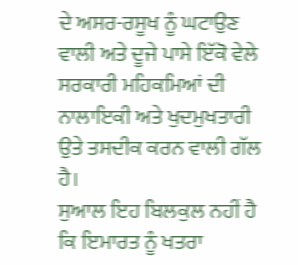ਦੇ ਅਸਰ-ਰਸੂਖ ਨੂੰ ਘਟਾਉਣ ਵਾਲੀ ਅਤੇ ਦੂਜੇ ਪਾਸੇ ਇੱਕੋ ਵੇਲੇ ਸਰਕਾਰੀ ਮਹਿਕਮਿਆਂ ਦੀ ਨਾਲਾਇਕੀ ਅਤੇ ਖੁਦਮੁਖਤਾਰੀ ਉਤੇ ਤਸਦੀਕ ਕਰਨ ਵਾਲੀ ਗੱਲ ਹੈ।
ਸੁਆਲ ਇਹ ਬਿਲਕੁਲ ਨਹੀਂ ਹੈ ਕਿ ਇਮਾਰਤ ਨੂੰ ਖਤਰਾ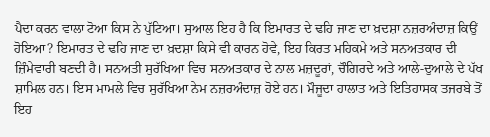ਪੈਦਾ ਕਰਨ ਵਾਲਾ ਟੋਆ ਕਿਸ ਨੇ ਪੁੱਟਿਆ। ਸੁਆਲ ਇਹ ਹੈ ਕਿ ਇਮਾਰਤ ਦੇ ਢਹਿ ਜਾਣ ਦਾ ਖ਼ਦਸ਼ਾ ਨਜ਼ਰਅੰਦਾਜ਼ ਕਿਉਂ ਹੋਇਆ? ਇਮਾਰਤ ਦੇ ਢਹਿ ਜਾਣ ਦਾ ਖ਼ਦਸ਼ਾ ਕਿਸੇ ਵੀ ਕਾਰਨ ਹੋਵੇ, ਇਹ ਕਿਰਤ ਮਹਿਕਮੇ ਅਤੇ ਸਨਅਤਕਾਰ ਦੀ ਜ਼ਿੰਮੇਵਾਰੀ ਬਣਦੀ ਹੈ। ਸਨਅਤੀ ਸੁਰੱਖਿਆ ਵਿਚ ਸਨਅਤਕਾਰ ਦੇ ਨਾਲ ਮਜ਼ਦੂਰਾਂ, ਚੌਗਿਰਦੇ ਅਤੇ ਆਲੇ-ਦੁਆਲੇ ਦੇ ਪੱਖ ਸ਼ਾਮਿਲ ਹਨ। ਇਸ ਮਾਮਲੇ ਵਿਚ ਸੁਰੱਖਿਆ ਨੇਮ ਨਜ਼ਰਅੰਦਾਜ਼ ਹੋਏ ਹਨ। ਮੌਜੂਦਾ ਹਾਲਾਤ ਅਤੇ ਇਤਿਹਾਸਕ ਤਜਰਬੇ ਤੋਂ ਇਹ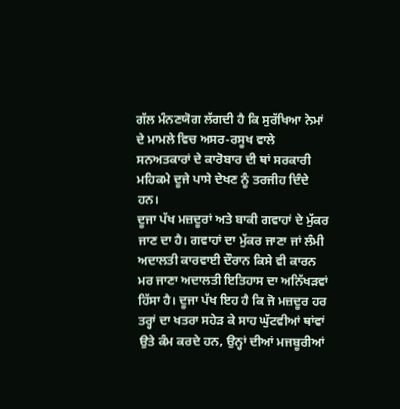ਗੱਲ ਮੰਨਣਯੋਗ ਲੱਗਦੀ ਹੈ ਕਿ ਸੁਰੱਖਿਆ ਨੇਮਾਂ ਦੇ ਮਾਮਲੇ ਵਿਚ ਅਸਰ-ਰਸੂਖ ਵਾਲੇ ਸਨਅਤਕਾਰਾਂ ਦੇ ਕਾਰੋਬਾਰ ਦੀ ਥਾਂ ਸਰਕਾਰੀ ਮਹਿਕਮੇ ਦੂਜੇ ਪਾਸੇ ਦੇਖਣ ਨੂੰ ਤਰਜੀਹ ਦਿੰਦੇ ਹਨ।
ਦੂਜਾ ਪੱਖ ਮਜ਼ਦੂਰਾਂ ਅਤੇ ਬਾਕੀ ਗਵਾਹਾਂ ਦੇ ਮੁੱਕਰ ਜਾਣ ਦਾ ਹੈ। ਗਵਾਹਾਂ ਦਾ ਮੁੱਕਰ ਜਾਣਾ ਜਾਂ ਲੰਮੀ ਅਦਾਲਤੀ ਕਾਰਵਾਈ ਦੌਰਾਨ ਕਿਸੇ ਵੀ ਕਾਰਨ ਮਰ ਜਾਣਾ ਅਦਾਲਤੀ ਇਤਿਹਾਸ ਦਾ ਅਨਿੱਖੜਵਾਂ ਹਿੱਸਾ ਹੈ। ਦੂਜਾ ਪੱਖ ਇਹ ਹੈ ਕਿ ਜੋ ਮਜ਼ਦੂਰ ਹਰ ਤਰ੍ਹਾਂ ਦਾ ਖਤਰਾ ਸਹੇੜ ਕੇ ਸਾਹ ਘੁੱਟਵੀਆਂ ਥਾਂਵਾਂ ਉਤੇ ਕੰਮ ਕਰਦੇ ਹਨ, ਉਨ੍ਹਾਂ ਦੀਆਂ ਮਜਬੂਰੀਆਂ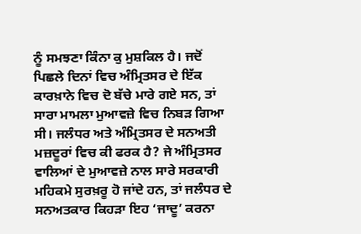ਨੂੰ ਸਮਝਣਾ ਕਿੰਨਾ ਕੁ ਮੁਸ਼ਕਿਲ ਹੈ। ਜਦੋਂ ਪਿਛਲੇ ਦਿਨਾਂ ਵਿਚ ਅੰਮ੍ਰਿਤਸਰ ਦੇ ਇੱਕ ਕਾਰਖ਼ਾਨੇ ਵਿਚ ਦੋ ਬੱਚੇ ਮਾਰੇ ਗਏ ਸਨ, ਤਾਂ ਸਾਰਾ ਮਾਮਲਾ ਮੁਆਵਜ਼ੇ ਵਿਚ ਨਿਬੜ ਗਿਆ ਸੀ। ਜਲੰਧਰ ਅਤੇ ਅੰਮ੍ਰਿਤਸਰ ਦੇ ਸਨਅਤੀ ਮਜ਼ਦੂਰਾਂ ਵਿਚ ਕੀ ਫਰਕ ਹੈ? ਜੇ ਅੰਮ੍ਰਿਤਸਰ ਵਾਲਿਆਂ ਦੇ ਮੁਆਵਜ਼ੇ ਨਾਲ ਸਾਰੇ ਸਰਕਾਰੀ ਮਹਿਕਮੇ ਸੁਰਖ਼ਰੂ ਹੋ ਜਾਂਦੇ ਹਨ, ਤਾਂ ਜਲੰਧਰ ਦੇ ਸਨਅਤਕਾਰ ਕਿਹੜਾ ਇਹ ‘ਜਾਦੂ’ ਕਰਨਾ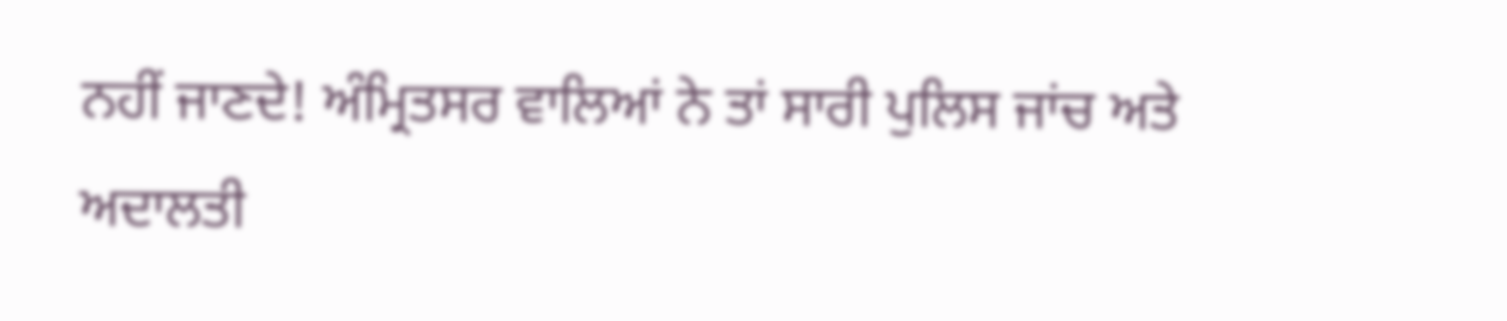ਨਹੀਂ ਜਾਣਦੇ! ਅੰਮ੍ਰਿਤਸਰ ਵਾਲਿਆਂ ਨੇ ਤਾਂ ਸਾਰੀ ਪੁਲਿਸ ਜਾਂਚ ਅਤੇ ਅਦਾਲਤੀ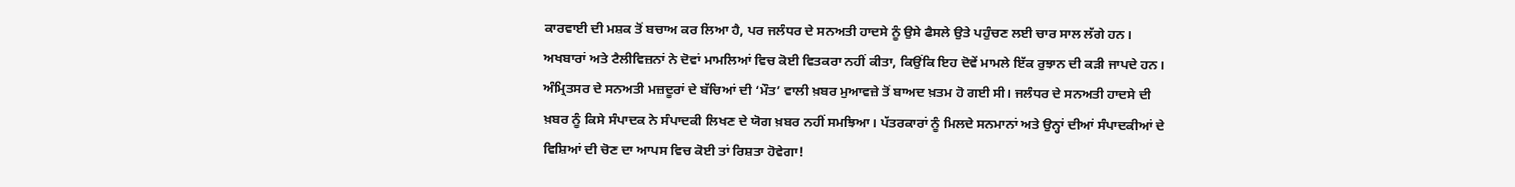ਕਾਰਵਾਈ ਦੀ ਮਸ਼ਕ ਤੋਂ ਬਚਾਅ ਕਰ ਲਿਆ ਹੈ, ਪਰ ਜਲੰਧਰ ਦੇ ਸਨਅਤੀ ਹਾਦਸੇ ਨੂੰ ਉਸੇ ਫੈਸਲੇ ਉਤੇ ਪਹੁੰਚਣ ਲਈ ਚਾਰ ਸਾਲ ਲੱਗੇ ਹਨ।
ਅਖਬਾਰਾਂ ਅਤੇ ਟੈਲੀਵਿਜ਼ਨਾਂ ਨੇ ਦੋਵਾਂ ਮਾਮਲਿਆਂ ਵਿਚ ਕੋਈ ਵਿਤਕਰਾ ਨਹੀਂ ਕੀਤਾ, ਕਿਉਂਕਿ ਇਹ ਦੋਵੇਂ ਮਾਮਲੇ ਇੱਕ ਰੁਝਾਨ ਦੀ ਕੜੀ ਜਾਪਦੇ ਹਨ। ਅੰਮ੍ਰਿਤਸਰ ਦੇ ਸਨਅਤੀ ਮਜ਼ਦੂਰਾਂ ਦੇ ਬੱਚਿਆਂ ਦੀ ‘ਮੌਤ’ ਵਾਲੀ ਖ਼ਬਰ ਮੁਆਵਜ਼ੇ ਤੋਂ ਬਾਅਦ ਖ਼ਤਮ ਹੋ ਗਈ ਸੀ। ਜਲੰਧਰ ਦੇ ਸਨਅਤੀ ਹਾਦਸੇ ਦੀ ਖ਼ਬਰ ਨੂੰ ਕਿਸੇ ਸੰਪਾਦਕ ਨੇ ਸੰਪਾਦਕੀ ਲਿਖਣ ਦੇ ਯੋਗ ਖ਼ਬਰ ਨਹੀਂ ਸਮਝਿਆ। ਪੱਤਰਕਾਰਾਂ ਨੂੰ ਮਿਲਦੇ ਸਨਮਾਨਾਂ ਅਤੇ ਉਨ੍ਹਾਂ ਦੀਆਂ ਸੰਪਾਦਕੀਆਂ ਦੇ ਵਿਸ਼ਿਆਂ ਦੀ ਚੋਣ ਦਾ ਆਪਸ ਵਿਚ ਕੋਈ ਤਾਂ ਰਿਸ਼ਤਾ ਹੋਵੇਗਾ!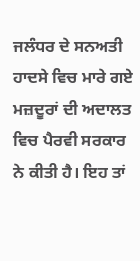ਜਲੰਧਰ ਦੇ ਸਨਅਤੀ ਹਾਦਸੇ ਵਿਚ ਮਾਰੇ ਗਏ ਮਜ਼ਦੂਰਾਂ ਦੀ ਅਦਾਲਤ ਵਿਚ ਪੈਰਵੀ ਸਰਕਾਰ ਨੇ ਕੀਤੀ ਹੈ। ਇਹ ਤਾਂ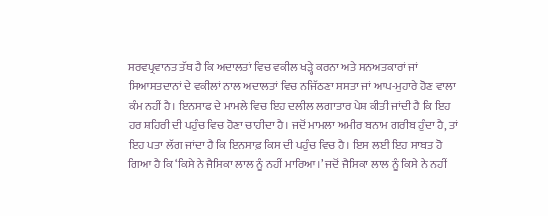ਸਰਵਪ੍ਰਵਾਨਤ ਤੱਥ ਹੈ ਕਿ ਅਦਾਲਤਾਂ ਵਿਚ ਵਕੀਲ ਖੜ੍ਹੇ ਕਰਨਾ ਅਤੇ ਸਨਅਤਕਾਰਾਂ ਜਾਂ ਸਿਆਸਤਦਾਨਾਂ ਦੇ ਵਕੀਲਾਂ ਨਾਲ ਅਦਾਲਤਾਂ ਵਿਚ ਨਜਿੱਠਣਾ ਸਸਤਾ ਜਾਂ ਆਪ-ਮੁਹਾਰੇ ਹੋਣ ਵਾਲਾ ਕੰਮ ਨਹੀਂ ਹੈ। ਇਨਸਾਫ ਦੇ ਮਾਮਲੇ ਵਿਚ ਇਹ ਦਲੀਲ ਲਗਾਤਾਰ ਪੇਸ਼ ਕੀਤੀ ਜਾਂਦੀ ਹੈ ਕਿ ਇਹ ਹਰ ਸ਼ਹਿਰੀ ਦੀ ਪਹੁੰਚ ਵਿਚ ਹੋਣਾ ਚਾਹੀਦਾ ਹੈ। ਜਦੋਂ ਮਾਮਲਾ ਅਮੀਰ ਬਨਾਮ ਗਰੀਬ ਹੁੰਦਾ ਹੈ, ਤਾਂ ਇਹ ਪਤਾ ਲੱਗ ਜਾਂਦਾ ਹੈ ਕਿ ਇਨਸਾਫ਼ ਕਿਸ ਦੀ ਪਹੁੰਚ ਵਿਚ ਹੈ। ਇਸ ਲਈ ਇਹ ਸਾਬਤ ਹੋ ਗਿਆ ਹੈ ਕਿ ‘ਕਿਸੇ ਨੇ ਜੈਸਿਕਾ ਲਾਲ ਨੂੰ ਨਹੀਂ ਮਾਰਿਆ।’ ਜਦੋਂ ਜੈਸਿਕਾ ਲਾਲ ਨੂੰ ਕਿਸੇ ਨੇ ਨਹੀਂ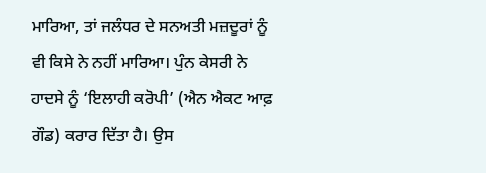ਮਾਰਿਆ, ਤਾਂ ਜਲੰਧਰ ਦੇ ਸਨਅਤੀ ਮਜ਼ਦੂਰਾਂ ਨੂੰ ਵੀ ਕਿਸੇ ਨੇ ਨਹੀਂ ਮਾਰਿਆ। ਪੁੰਨ ਕੇਸਰੀ ਨੇ ਹਾਦਸੇ ਨੂੰ ‘ਇਲਾਹੀ ਕਰੋਪੀ’ (ਐਨ ਐਕਟ ਆਫ਼ ਗੌਡ) ਕਰਾਰ ਦਿੱਤਾ ਹੈ। ਉਸ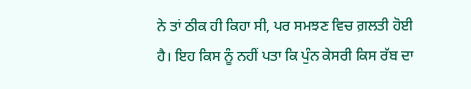ਨੇ ਤਾਂ ਠੀਕ ਹੀ ਕਿਹਾ ਸੀ, ਪਰ ਸਮਝਣ ਵਿਚ ਗ਼ਲਤੀ ਹੋਈ ਹੈ। ਇਹ ਕਿਸ ਨੂੰ ਨਹੀਂ ਪਤਾ ਕਿ ਪੁੰਨ ਕੇਸਰੀ ਕਿਸ ਰੱਬ ਦਾ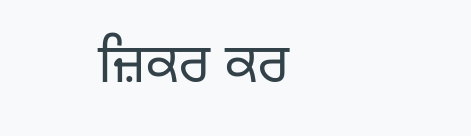ਜ਼ਿਕਰ ਕਰ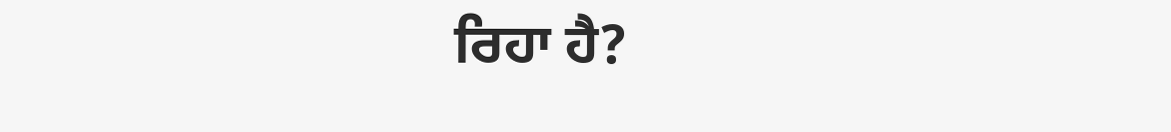ਰਿਹਾ ਹੈ?